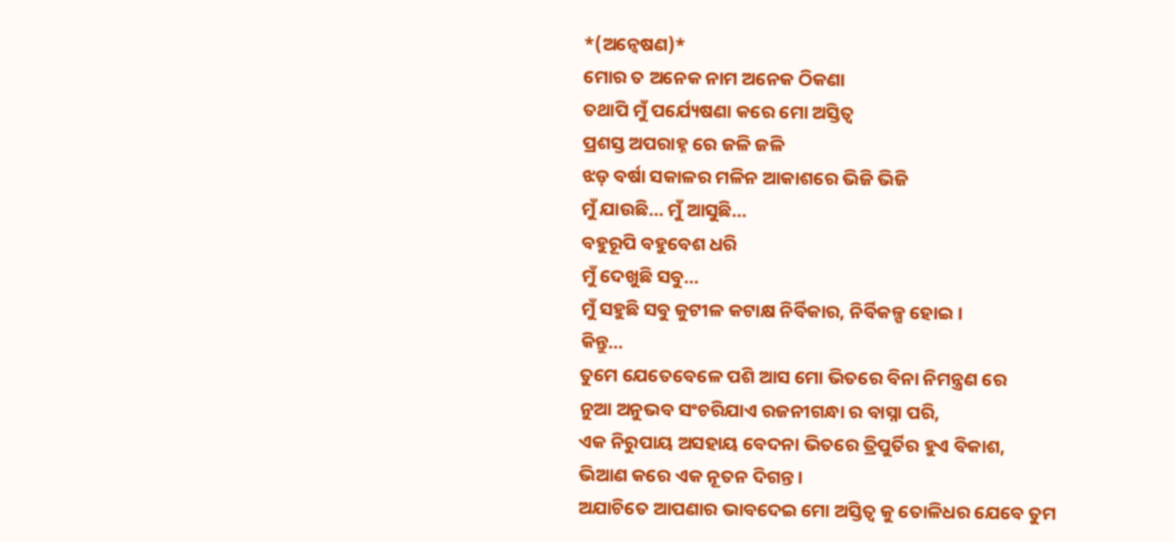*(ଅନ୍ବେଷଣ)*
ମୋର ତ ଅନେକ ନାମ ଅନେକ ଠିକଣା
ତଥାପି ମୁଁ ପର୍ଯ୍ୟେଷଣା କରେ ମୋ ଅସ୍ତିତ୍ବ
ପ୍ରଶସ୍ତ ଅପରାହ୍ନ ରେ ଜଳି ଜଳି
ଝଡ଼ ବର୍ଷା ସକାଳର ମଳିନ ଆକାଶରେ ଭିଜି ଭିଜି
ମୁଁ ଯାଉଛି... ମୁଁ ଆସୁଛି...
ବହୁରୂପି ବହୁବେଶ ଧରି
ମୁଁ ଦେଖୁଛି ସବୁ...
ମୁଁ ସହୁଛି ସବୁ କୁଟୀଳ କଟାକ୍ଷ ନିର୍ବିକାର, ନିର୍ବିକଳ୍ପ ହୋଇ।
କିନ୍ତୁ...
ତୁମେ ଯେତେବେଳେ ପଶି ଆସ ମୋ ଭିତରେ ବିନା ନିମନ୍ତ୍ରଣ ରେ
ନୁଆ ଅନୁଭବ ସଂଚରିଯାଏ ରଜନୀଗନ୍ଧା ର ବାସ୍ନା ପରି,
ଏକ ନିରୁପାୟ ଅସହାୟ ବେଦନା ଭିତରେ ତ୍ରିପୁର୍ତିର ହୁଏ ବିକାଶ,
ଭିଆଣ କରେ ଏକ ନୂତନ ଦିଗନ୍ତ।
ଅଯାଚିତେ ଆପଣାର ଭାବଦେଇ ମୋ ଅସ୍ତିତ୍ବ କୁ ତୋଳିଧର ଯେବେ ତୁମ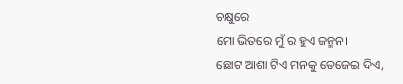ଚକ୍ଷୁରେ
ମୋ ଭିତରେ ମୁଁ ର ହୁଏ ଜନ୍ମନ।
ଛୋଟ ଆଶା ଟିଏ ମନକୁ ତେଜେଇ ଦିଏ,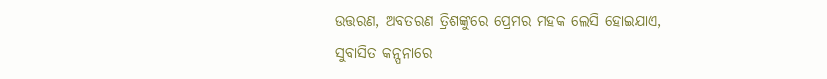ଉତ୍ତରଣ, ଅବତରଣ ତ୍ରିଶଙ୍କୁରେ ପ୍ରେମର ମହକ ଲେସି ହୋଇଯାଏ,
ସୁବାସିତ କନ୍ପନାରେ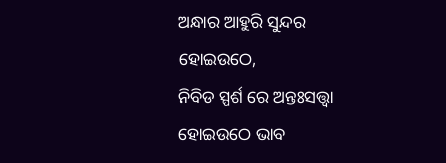ଅନ୍ଧାର ଆହୁରି ସୁନ୍ଦର ହୋଇଉଠେ,
ନିବିଡ ସ୍ପର୍ଶ ରେ ଅନ୍ତଃସତ୍ତ୍ବା ହୋଇଉଠେ ଭାବ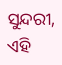ସୁନ୍ଦରୀ,
ଏହି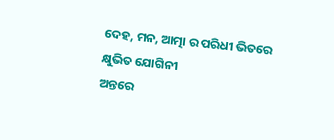ଦେହ, ମନ, ଆତ୍ମା ର ପରିଧୀ ଭିତରେ
କ୍ଷୁଭିତ ଯୋଗିନୀ
ଅନ୍ତରେ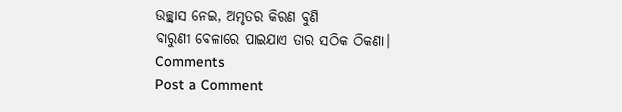ଉଚ୍ଛ୍ୱାସ ନେଇ, ଅମୃତର କିରଣ ବୁଣି
ବାରୁଣୀ ବେଳାରେ ପାଇଯାଏ ତାର ସଠିକ ଠିକଣା।
Comments
Post a Comment